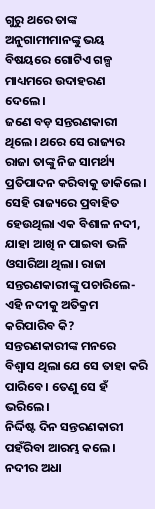ଗୁରୁ ଥରେ ତାଙ୍କ ଅନୁଗାମୀମାନଙ୍କୁ ଭୟ ବିଷୟରେ ଗୋଟିଏ ଗଳ୍ପ ମାଧ୍ୟମରେ ଉଦାହରଣ ଦେଲେ।
ଜଣେ ବଡ଼ ସନ୍ତରଣକାରୀ ଥିଲେ। ଥରେ ସେ ରାଜ୍ୟର ରାଜା ତାଙ୍କୁ ନିଜ ସାମର୍ଥ୍ୟ ପ୍ରତିପାଦନ କରିବାକୁ ଡାକିଲେ। ସେହି ରାଜ୍ୟରେ ପ୍ରବାହିତ ହେଉଥିଲା ଏକ ବିଶାଳ ନଦୀ, ଯାହା ଆଖି ନ ପାଇବା ଭଳି ଓସାରିଆ ଥିଲା। ରାଜା ସନ୍ତରଣକାରୀଙ୍କୁ ପଚାରିଲେ- ଏହି ନଦୀକୁ ଅତିକ୍ରମ କରିପାରିବ କି?
ସନ୍ତରଣକାରୀଙ୍କ ମନରେ ବିଶ୍ବାସ ଥିଲା ଯେ ସେ ତାହା କରି ପାରିବେ। ତେଣୁ ସେ ହଁ ଭରିଲେ।
ନିର୍ଦ୍ଦିଷ୍ଟ ଦିନ ସନ୍ତରଣକାରୀ ପହଁରିବା ଆରମ୍ଭ କଲେ। ନଦୀର ଅଧା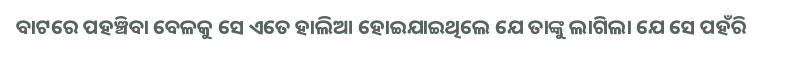ବାଟରେ ପହଞ୍ଚିବା ବେଳକୁ ସେ ଏତେ ହାଲିଆ ହୋଇଯାଇଥିଲେ ଯେ ତାଙ୍କୁ ଲାଗିଲା ଯେ ସେ ପହଁରି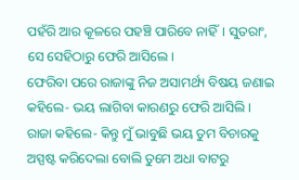ପହଁରି ଆର କୂଳରେ ପହଞ୍ଚି ପାରିବେ ନାହିଁ। ସୁତରାଂ, ସେ ସେହିଠାରୁ ଫେରି ଆସିଲେ।
ଫେରିବା ପରେ ରାଜାଙ୍କୁ ନିଜ ଅସାମର୍ଥ୍ୟ ବିଷୟ ଜଣାଇ କହିଲେ- ଭୟ ଲାଗିବା କାରଣରୁ ଫେରି ଆସିଲି।
ରାଜା କହିଲେ- କିନ୍ତୁ ମୁଁ ଭାବୁଛି ଭୟ ତୁମ ବିଚାରକୁ ଅସ୍ପଷ୍ଟ କରିଦେଲା ବୋଲି ତୁମେ ଅଧା ବାଟରୁ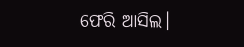ଫେରି ଆସିଲ।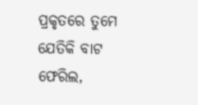ପ୍ରକୃତରେ ତୁମେ ଯେତିକି ବାଟ ଫେରିଲ,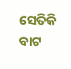ସେତିକି ବାଟ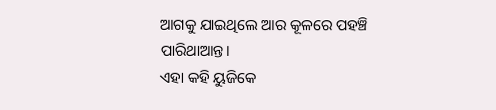ଆଗକୁ ଯାଇଥିଲେ ଆର କୂଳରେ ପହଞ୍ଚି ପାରିଥାଆନ୍ତ।
ଏହା କହି ୟୁଜିକେ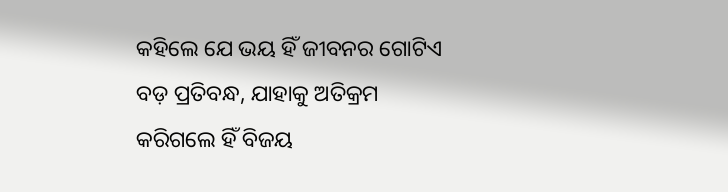କହିଲେ ଯେ ଭୟ ହିଁ ଜୀବନର ଗୋଟିଏ ବଡ଼ ପ୍ରତିବନ୍ଧ, ଯାହାକୁ ଅତିକ୍ରମ କରିଗଲେ ହିଁ ବିଜୟ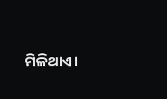ମିଳିଥାଏ।